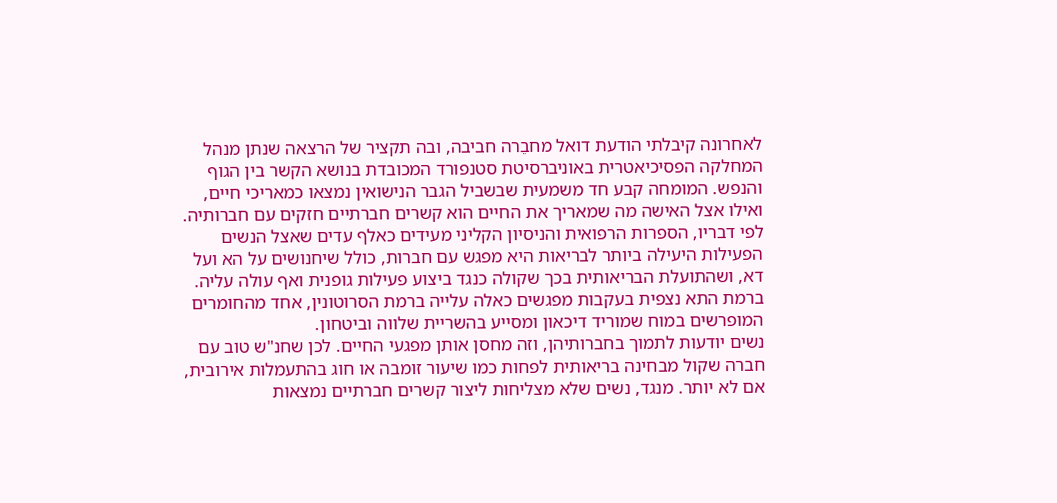לאחרונה קיבלתי הודעת דואל מחבֵרה חביבה, ובה תקציר של הרצאה שנתן מנהל המחלקה הפסיכיאטרית באוניברסיטת סטנפורד המכובדת בנושא הקשר בין הגוף והנפש. המומחה קבע חד משמעית שבשביל הגבר הנישואין נמצאו כמאריכי חיים, ואילו אצל האישה מה שמאריך את החיים הוא קשרים חברתיים חזקים עם חברותיה.
לפי דבריו, הספרות הרפואית והניסיון הקליני מעידים כאלף עדים שאצל הנשים הפעילות היעילה ביותר לבריאות היא מפגש עם חברות, כולל שיחנושים על הא ועל דא, ושהתועלת הבריאותית בכך שקולה כנגד ביצוע פעילות גופנית ואף עולה עליה. ברמת התא נצפית בעקבות מפגשים כאלה עלייה ברמת הסרוטונין, אחד מהחומרים המופרשים במוח שמוריד דיכאון ומסייע בהשריית שלווה וביטחון.
נשים יודעות לתמוך בחברותיהן, וזה מחסן אותן מפגעי החיים. לכן שחנ"ש טוב עם חברה שקול מבחינה בריאותית לפחות כמו שיעור זומבה או חוג בהתעמלות אירובית, אם לא יותר. מנגד, נשים שלא מצליחות ליצור קשרים חברתיים נמצאות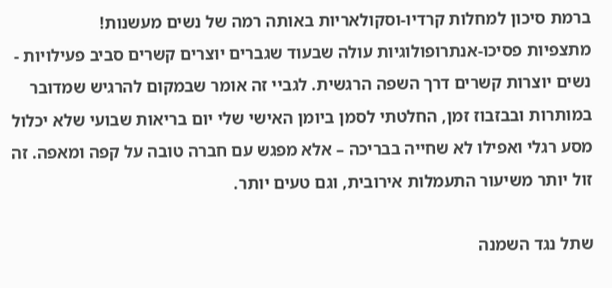ברמת סיכון למחלות קרדיו-וסקולאריות באותה רמה של נשים מעשנות!
מתצפיות פסיכו-אנתרופולוגיות עולה שבעוד שגברים יוצרים קשרים סביב פעילויות - נשים יוצרות קשרים דרך השפה הרגשית. לגביי זה אומר שבמקום להרגיש שמדובר במותרות ובבזבוז זמן, החלטתי לסמן ביומן האישי שלי יום בריאות שבועי שלא יכלול מסע רגלי ואפילו לא שחייה בבריכה – אלא מפגש עם חברה טובה על קפה ומאפה. זה זול יותר משיעור התעמלות אירובית, וגם טעים יותר.

שתל נגד השמנה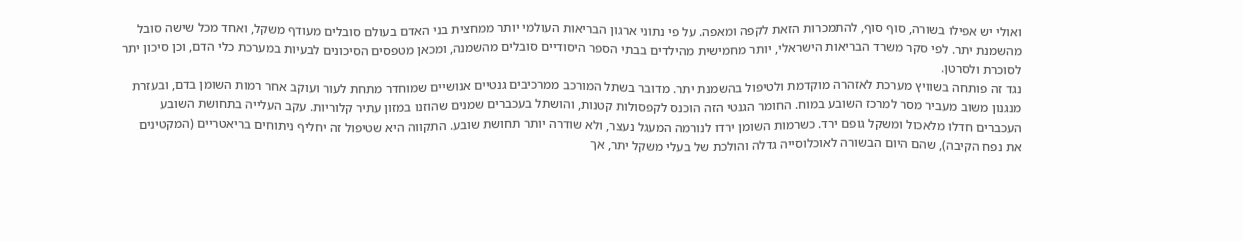ואולי יש אפילו בשורה, סוף סוף, להתמכרות הזאת לקפה ומאפה. על פי נתוני ארגון הבריאות העולמי יותר ממחצית בני האדם בעולם סובלים מעודף משקל, ואחד מכל שישה סובל מהשמנת יתר. לפי סקר משרד הבריאות הישראלי, יותר מחמישית מהילדים בבתי הספר היסודיים סובלים מהשמנה, ומכאן מטפסים הסיכונים לבעיות במערכת כלי הדם, וכן סיכון יתר לסוכרת ולסרטן.
נגד זה פותחה בשוויץ מערכת לאזהרה מוקדמת ולטיפול בהשמנת יתר. מדובר בשתל המורכב ממרכיבים גנטיים אנושיים שמוחדר מתחת לעור ועוקב אחר רמות השומן בדם, ובעזרת מנגנון משוב מעביר מסר למרכז השובע במוח. החומר הגנטי הזה הוכנס לקפסולות קטנות, והושתל בעכברים שמנים שהוזנו במזון עתיר קלוריות. עקב העלייה בתחושת השובע העכברים חדלו מלאכול ומשקל גופם ירד. כשרמות השומן ירדו לנורמה המעגל נעצר, ולא שודרה יותר תחושת שובע. התקווה היא שטיפול זה יחליף ניתוחים בריאטריים (המקטינים את נפח הקיבה), שהם היום הבשורה לאוכלוסייה גדלה והולכת של בעלי משקל יתר, אך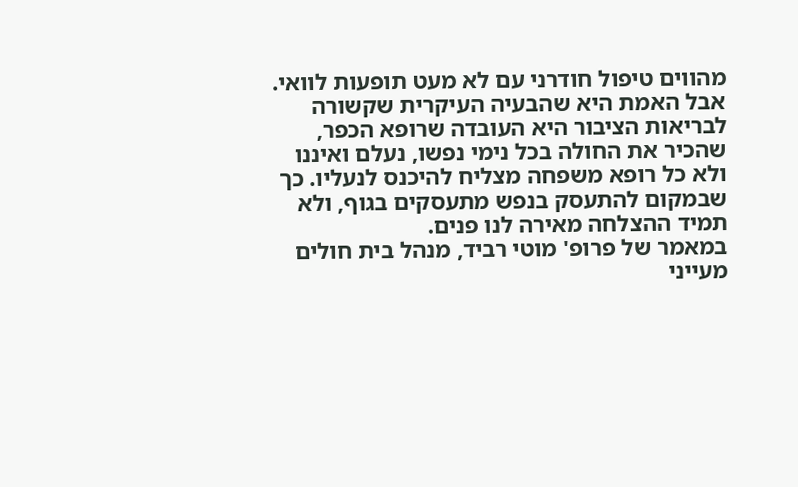מהווים טיפול חודרני עם לא מעט תופעות לוואי.
אבל האמת היא שהבעיה העיקרית שקשורה לבריאות הציבור היא העובדה שרופא הכפר, שהכיר את החולה בכל נימי נפשו, נעלם ואיננו ולא כל רופא משפחה מצליח להיכנס לנעליו. כך שבמקום להתעסק בנפש מתעסקים בגוף, ולא תמיד ההצלחה מאירה לנו פנים.
במאמר של פרופ' מוטי רביד, מנהל בית חולים מעייני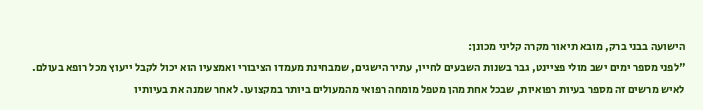הישועה בבני ברק, מובא תיאור מקרה קליני מכונן:
"לפני מספר ימים ישב מולי פציינט, גבר בשנות השבעים לחייו, עתיר הישגים, שמבחינת מעמדו הציבורי ואמצעיו הוא יכול לקבל ייעוץ מכל רופא בעולם. לאיש מרשים זה מספר בעיות רפואיות, שבכל אחת מהן מטפל מומחה רפואי מהמעולים ביותר במקצועו. לאחר שמנה את בעיותיו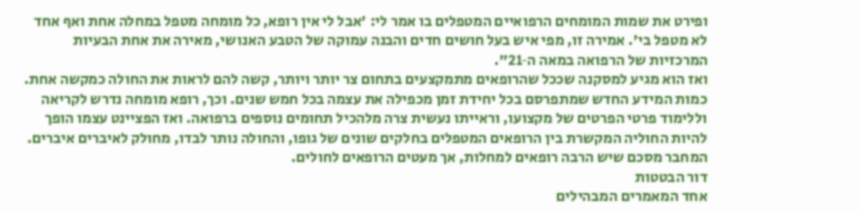ופירט את שמות המומחים הרפואיים המטפלים בו אמר לי: 'אבל לי אין רופא, כל מומחה מטפל במחלה אחת ואף אחד לא מטפל בי'. אמירה זו, מפי איש בעל חושים חדים והבנה עמוקה של הטבע האנושי, מאירה את אחת הבעיות המרכזיות של הרפואה במאה ה‑21".
ואז הוא מגיע למסקנה שככל שהרופאים מתמקצעים בתחום צר יותר ויותר, קשה להם לראות את החולה כמקשה אחת. כמות המידע החדש שמתפרסם בכל יחידת זמן מכפילה את עצמה בכל חמש שנים. וכך, רופא מומחה נדרש לקריאה וללימוד פרטי הפרטים של מקצועו, וראייתו נעשית צרה מלהכיל תחומים נוספים ברפואה. ואז הפציינט עצמו הופך להיות החוליה המקשרת בין הרופאים המטפלים בחלקים שונים של גופו, והחולה נותר לבדו, מחולק לאיברים איברים. המחבר מסכם שיש הרבה רופאים למחלות, אך מעטים הרופאים לחולים.
דור הבטטות
אחד המאמרים המבהילים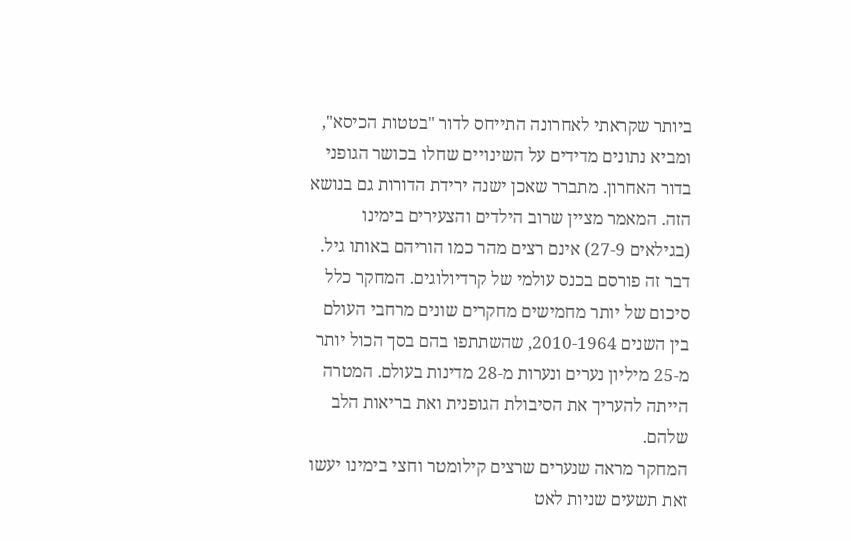ביותר שקראתי לאחרונה התייחס לדור "בטטות הכיסא", ומביא נתונים מדידים על השינויים שחלו בכושר הגופני בדור האחרון. מתברר שאכן ישנה ירידת הדורות גם בנושא הזה. המאמר מציין שרוב הילדים והצעירים בימינו (בגילאים 9‑27) אינם רצים מהר כמו הוריהם באותו גיל. דבר זה פורסם בכנס עולמי של קרדיולוגים. המחקר כלל סיכום של יותר מחמישים מחקרים שונים מרחבי העולם בין השנים 1964‑2010, שהשתתפו בהם בסך הכול יותר מ‑25 מיליון נערים ונערות מ‑28 מדינות בעולם. המטרה הייתה להעריך את הסיבולת הגופנית ואת בריאות הלב שלהם.
המחקר מראה שנערים שרצים קילומטר וחצי בימינו יעשו זאת תשעים שניות לאט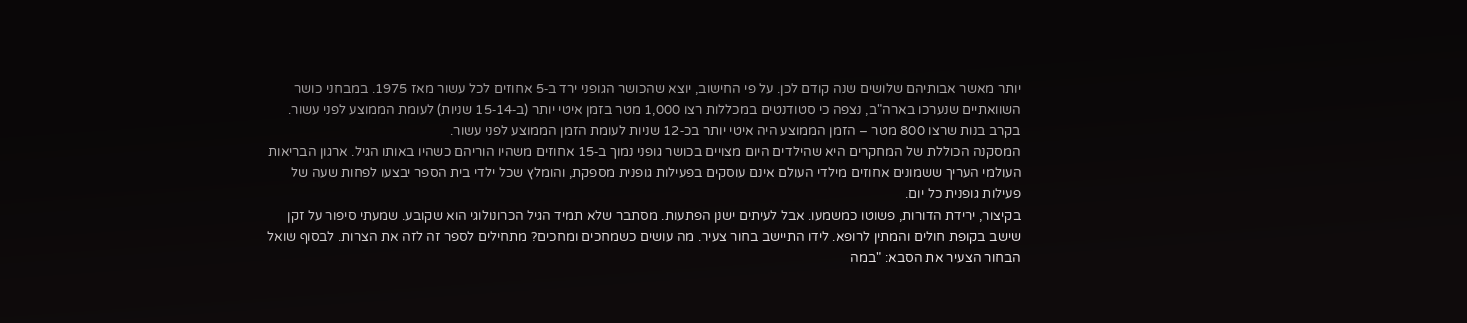יותר מאשר אבותיהם שלושים שנה קודם לכן. על פי החישוב, יוצא שהכושר הגופני ירד ב‑5 אחוזים לכל עשור מאז 1975. במבחני כושר השוואתיים שנערכו בארה"ב, נצפה כי סטודנטים במכללות רצו 1,000 מטר בזמן איטי יותר (ב‑14‑15 שניות) לעומת הממוצע לפני עשור. בקרב בנות שרצו 800 מטר – הזמן הממוצע היה איטי יותר בכ‑12 שניות לעומת הזמן הממוצע לפני עשור.
המסקנה הכוללת של המחקרים היא שהילדים היום מצויים בכושר גופני נמוך ב‑15 אחוזים משהיו הוריהם כשהיו באותו הגיל. ארגון הבריאות העולמי העריך ששמונים אחוזים מילדי העולם אינם עוסקים בפעילות גופנית מספקת, והומלץ שכל ילדי בית הספר יבצעו לפחות שעה של פעילות גופנית כל יום.
בקיצור, ירידת הדורות, פשוטו כמשמעו. אבל לעיתים ישנן הפתעות. מסתבר שלא תמיד הגיל הכרונולוגי הוא שקובע. שמעתי סיפור על זקן שישב בקופת חולים והמתין לרופא. לידו התיישב בחור צעיר. מה עושים כשמחכים ומחכים? מתחילים לספר זה לזה את הצרות. לבסוף שואל הבחור הצעיר את הסבא: "במה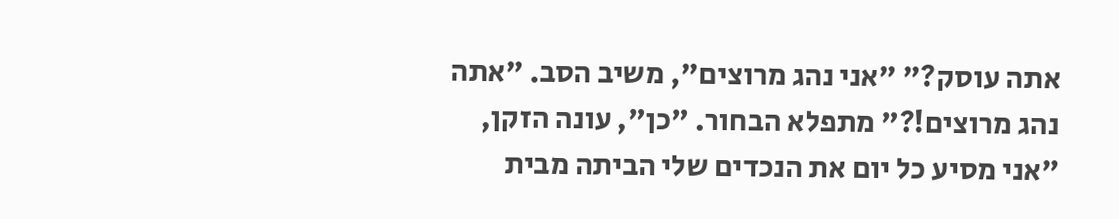אתה עוסק?" "אני נהג מרוצים", משיב הסב. "אתה נהג מרוצים!?" מתפלא הבחור. "כן", עונה הזקן, "אני מסיע כל יום את הנכדים שלי הביתה מבית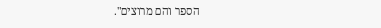הספר והם מרוצים".